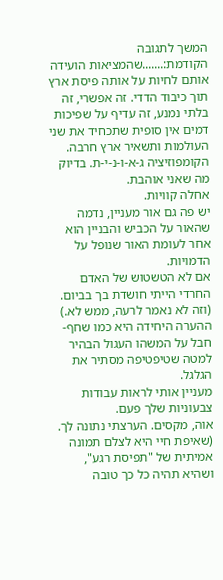המשך לתגובה הקודמת:.......שהמציאות הועידה אותם לחיות על אותה פיסת ארץ תוך כיבוד הדדי. זה אפשרי, זה בלתי נמנע, זה עדיף על שפיכות דמים אין סופית שתכחיד את שני העולמות ותשאיר ארץ חרבה.
הקומפוזיציה ג-א-ו-נ-י-ת. בדיוק מה שאני אוהבת.
אחלה קוויות.
יש פה גם אור מעניין, נדמה שהאור על הכביש והבניין הוא אחר לעומת האור שנופל על הדמויות.
אם לא הטשטוש של האדם החרדי הייתי חושדת בך בביום. (וזה לא נאמר לרעה, ממש לא.)
ההערה היחידה היא כמו שחף- חבל על המשהו העגול הבהיר למטה שטיפטיפה מסתיר את הגלגל.
מעניין אותי לראות עבודות צבעוניות שלך פעם.
אוה, מקסים. הערצתי נתונה לך. (שאיפת חיי היא לצלם תמונה אמיתית של "תפיסת רגע", ושהיא תהיה כל כך טובה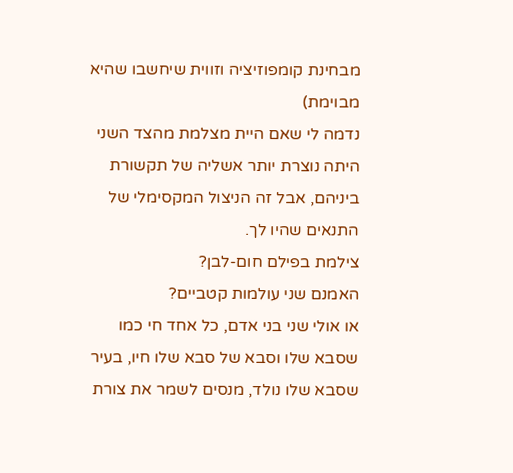מבחינת קומפוזיציה וזווית שיחשבו שהיא מבוימת)
נדמה לי שאם היית מצלמת מהצד השני היתה נוצרת יותר אשליה של תקשורת ביניהם, אבל זה הניצול המקסימלי של התנאים שהיו לך.
צילמת בפילם חום-לבן?
האמנם שני עולמות קטביים?
או אולי שני בני אדם, כל אחד חי כמו שסבא שלו וסבא של סבא שלו חיו, בעיר שסבא שלו נולד, מנסים לשמר את צורת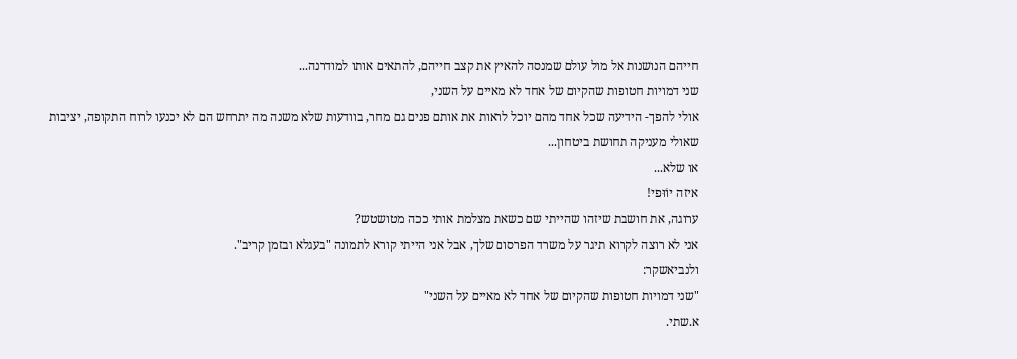חייהם הנושנות אל מול עולם שמנסה להאיץ את קצב חייהם, להתאים אותו למודרנה...
שני דמויות חטופות שהקיום של אחד לא מאיים על השני,
אולי להפך- הידיעה שכל אחד מהם יוכל לראות את אותם פנים גם מחר, בוודעות שלא משנה מה יתרחש הם לא יכנעו לרוח התקופה, יציבות שאולי מעניקה תחושת ביטחון...
או שלא...
איזה יוֹוּפי!
ערוגה, את חושבת שיזהו שהייתי שם כשאת מצלמת אותי ככה מטושטש?
אני לא רוצה לקרוא תיגר על משרד הפרסום שלך, אבל אני הייתי קורא לתמונה "בעגלא ובזמן קריב".
ולנביאשקר:
"שני דמויות חטופות שהקיום של אחד לא מאיים על השני"
א.שתי.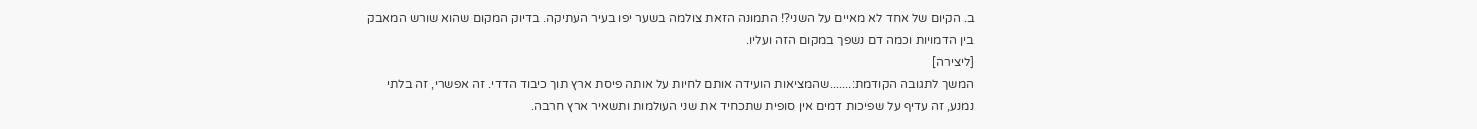ב. הקיום של אחד לא מאיים על השני?! התמונה הזאת צולמה בשער יפו בעיר העתיקה. בדיוק המקום שהוא שורש המאבק בין הדמויות וכמה דם נשפך במקום הזה ועליו.
[ליצירה]
המשך לתגובה הקודמת:.......שהמציאות הועידה אותם לחיות על אותה פיסת ארץ תוך כיבוד הדדי. זה אפשרי, זה בלתי נמנע, זה עדיף על שפיכות דמים אין סופית שתכחיד את שני העולמות ותשאיר ארץ חרבה.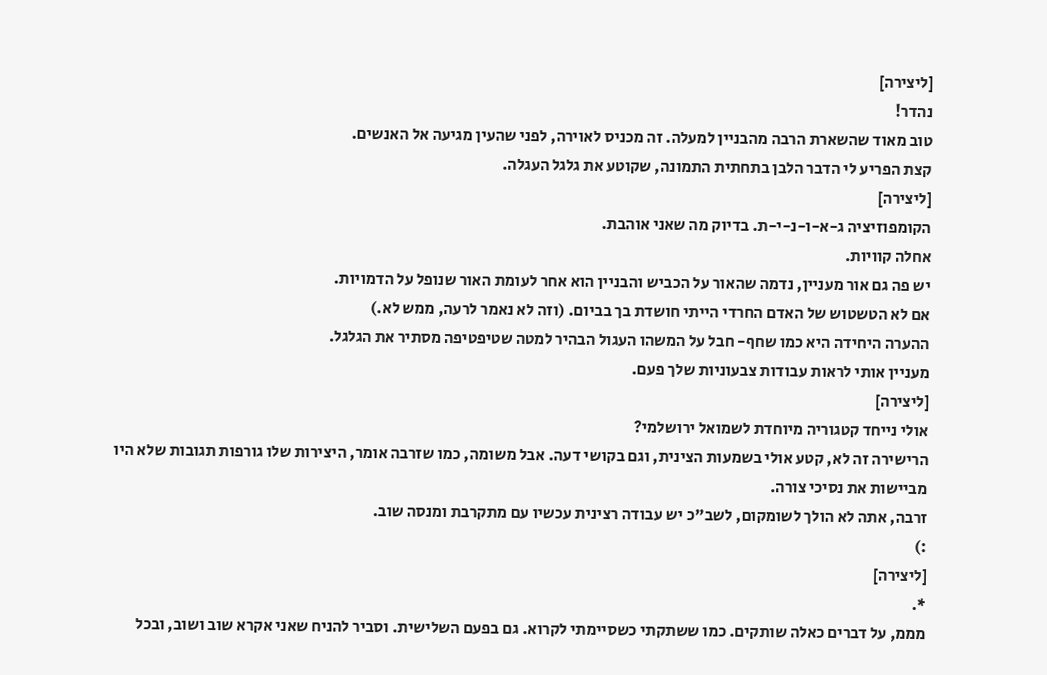[ליצירה]
נהדר!
טוב מאוד שהשארת הרבה מהבניין למעלה. זה מכניס לאוירה, לפני שהעין מגיעה אל האנשים.
קצת הפריע לי הדבר הלבן בתחתית התמונה, שקוטע את גלגל העגלה.
[ליצירה]
הקומפוזיציה ג-א-ו-נ-י-ת. בדיוק מה שאני אוהבת.
אחלה קוויות.
יש פה גם אור מעניין, נדמה שהאור על הכביש והבניין הוא אחר לעומת האור שנופל על הדמויות.
אם לא הטשטוש של האדם החרדי הייתי חושדת בך בביום. (וזה לא נאמר לרעה, ממש לא.)
ההערה היחידה היא כמו שחף- חבל על המשהו העגול הבהיר למטה שטיפטיפה מסתיר את הגלגל.
מעניין אותי לראות עבודות צבעוניות שלך פעם.
[ליצירה]
אולי נייחד קטגוריה מיוחדת לשמואל ירושלמי?
הרישירה זה לא, קטע אולי בשמעות הצינית, וגם בקושי דעה. אבל משומה, כמו שזרבה אומר, היצירות שלו גורפות תגובות שלא היו מביישות את נסיכי צורה.
זרבה, אתה לא הולך לשומקום, לשב"כ יש עבודה רצינית עכשיו עם מתקרבת ומנסה שוב.
:)
[ליצירה]
*.
מממ, על דברים כאלה שותקים. כמו ששתקתי כשסיימתי לקרוא. גם בפעם השלישית. וסביר להניח שאני אקרא שוב ושוב, ובכל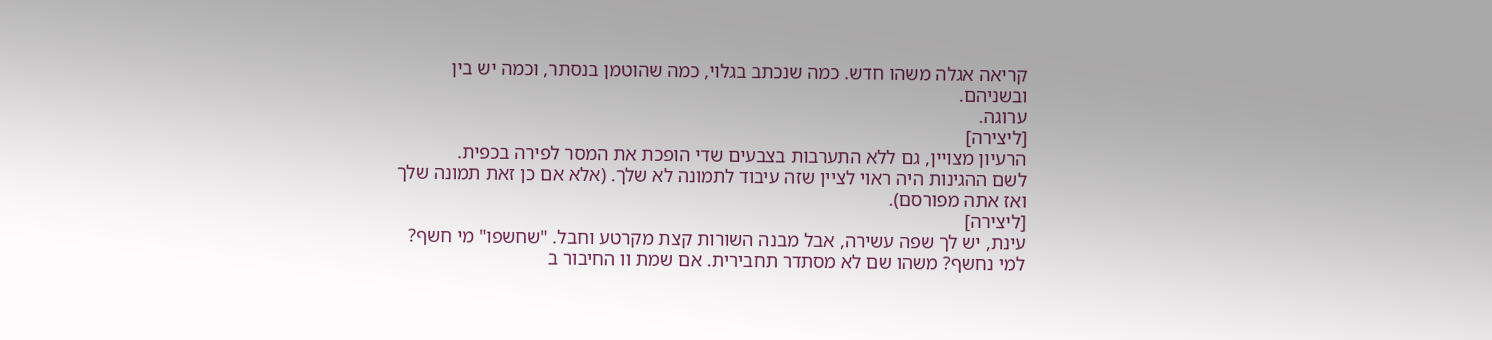קריאה אגלה משהו חדש. כמה שנכתב בגלוי, כמה שהוטמן בנסתר, וכמה יש בין ובשניהם.
ערוגה.
[ליצירה]
הרעיון מצויין, גם ללא התערבות בצבעים שדי הופכת את המסר לפירה בכפית.
לשם ההגינות היה ראוי לציין שזה עיבוד לתמונה לא שלך. (אלא אם כן זאת תמונה שלך ואז אתה מפורסם).
[ליצירה]
עינת, יש לך שפה עשירה, אבל מבנה השורות קצת מקרטע וחבל. "שחשפו" מי חשף? למי נחשף? משהו שם לא מסתדר תחבירית. אם שמת וו החיבור ב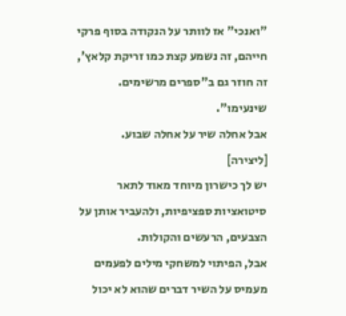"ואנכי" אז לוותר על הנקודה בסוף פרקי חייהם, זה נשמע קצת כמו זריקת קלאץ', זה חוזר גם ב"ספרים מרשימים. שינעימו".
אבל אחלה שיר על אחלה שבוע.
[ליצירה]
יש לך כישרון מיוחד מאוד לתאר סיטואציות ספציפיות, ולהעביר אותן על הצבעים, הרעשים והקולות.
אבל, הפיתוי למשחקי מילים לפעמים מעמיס על השיר דברים שהוא לא יכול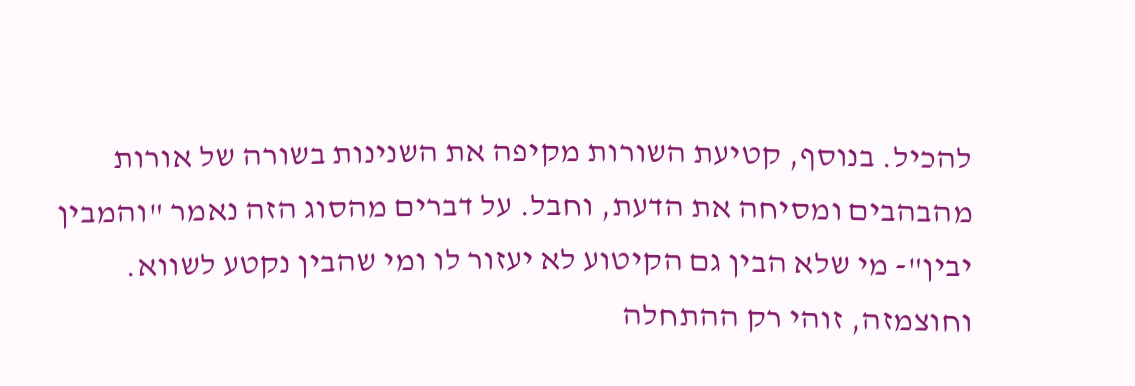להכיל. בנוסף, קטיעת השורות מקיפה את השנינות בשורה של אורות מהבהבים ומסיחה את הדעת, וחבל. על דברים מהסוג הזה נאמר "והמבין יבין"- מי שלא הבין גם הקיטוע לא יעזור לו ומי שהבין נקטע לשווא.
וחוצמזה, זוהי רק ההתחלה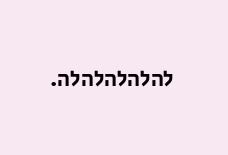להלהלהלהלה.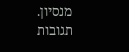מנסיון.
תגובות